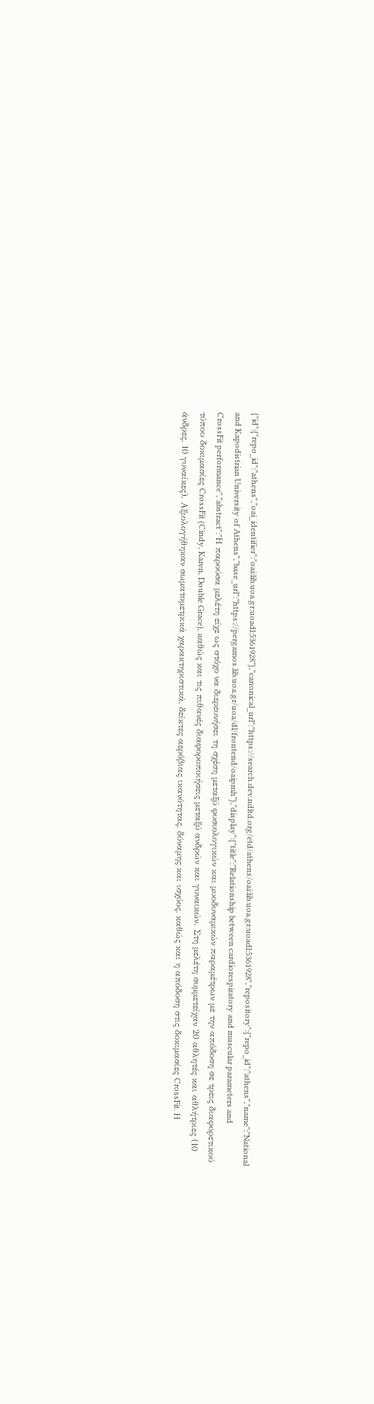{"id":{"repo_id":"athens","oai_identifier":"oai:lib.uoa.gr:uoadl:5361928"},"canonical_url":"https://search.dev.ndltd.org/etd/athens/oai:lib.uoa.gr:uoadl:5361928","repository":{"repo_id":"athens","name":"National and Kapodistrian University of Athens","base_url":"https://pergamos.lib.uoa.gr/uoa/dl/frontend/oaipmh"},"display":{"title":"Relationship between cardiorespiratory and muscular parameters and CrossFit performance","abstract":"Η παρούσα μελέτη είχε ως στόχο να διερευνήσει τη σχέση μεταξύ φυσιολογικών και μυοδυναμικών παραμέτρων με την απόδοση σε τρεις διαφορετικού τύπου δοκιμασίες CrossFit (Cindy, Karen, Double Grace), καθώς και τις πιθανές διαφοροποιήσεις μεταξύ ανδρών και γυναικών. Στη μελέτη συμμετείχαν 20 αθλητές και αθλήτριες (10 άνδρες, 10 γυναίκες). Αξιολογήθηκαν σωματομετρικά χαρακτηριστικά, δείκτες αερόβιας ικανότητας, δύναμης και ισχύος, καθώς και η απόδοση στις δοκιμασίες CrossFit. Η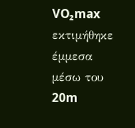VO₂max εκτιμήθηκε έμμεσα μέσω του 20m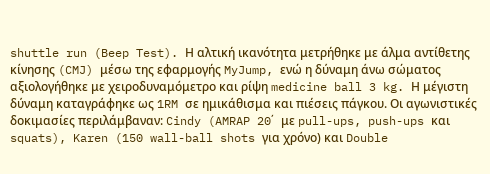shuttle run (Beep Test). Η αλτική ικανότητα μετρήθηκε με άλμα αντίθετης κίνησης (CMJ) μέσω της εφαρμογής MyJump, ενώ η δύναμη άνω σώματος αξιολογήθηκε με χειροδυναμόμετρο και ρίψη medicine ball 3 kg. Η μέγιστη δύναμη καταγράφηκε ως 1RM σε ημικάθισμα και πιέσεις πάγκου. Οι αγωνιστικές δοκιμασίες περιλάμβαναν: Cindy (AMRAP 20΄ με pull-ups, push-ups και squats), Karen (150 wall-ball shots για χρόνο) και Double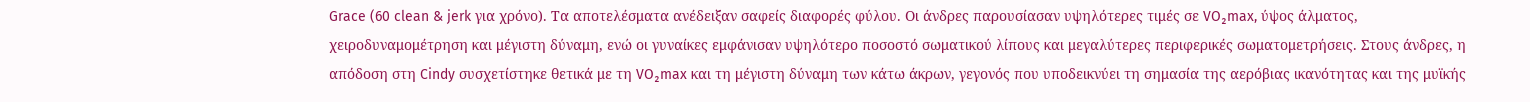Grace (60 clean & jerk για χρόνο). Τα αποτελέσματα ανέδειξαν σαφείς διαφορές φύλου. Οι άνδρες παρουσίασαν υψηλότερες τιμές σε VO₂max, ύψος άλματος, χειροδυναμομέτρηση και μέγιστη δύναμη, ενώ οι γυναίκες εμφάνισαν υψηλότερο ποσοστό σωματικού λίπους και μεγαλύτερες περιφερικές σωματομετρήσεις. Στους άνδρες, η απόδοση στη Cindy συσχετίστηκε θετικά με τη VO₂max και τη μέγιστη δύναμη των κάτω άκρων, γεγονός που υποδεικνύει τη σημασία της αερόβιας ικανότητας και της μυϊκής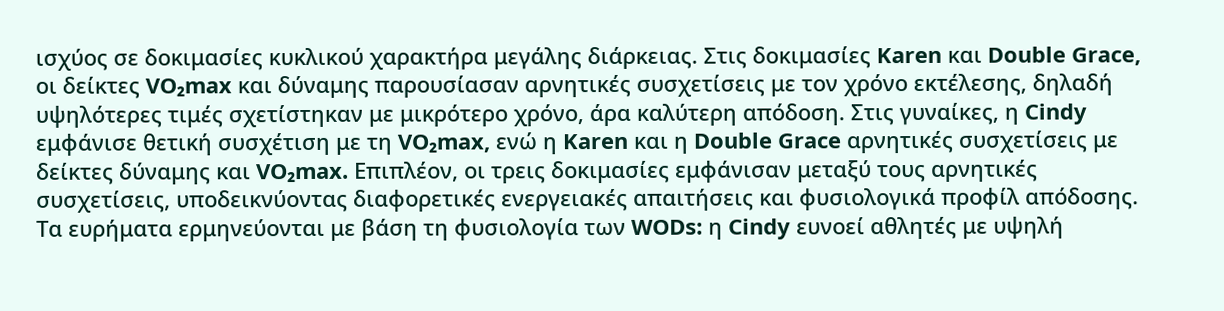ισχύος σε δοκιμασίες κυκλικού χαρακτήρα μεγάλης διάρκειας. Στις δοκιμασίες Karen και Double Grace, οι δείκτες VO₂max και δύναμης παρουσίασαν αρνητικές συσχετίσεις με τον χρόνο εκτέλεσης, δηλαδή υψηλότερες τιμές σχετίστηκαν με μικρότερο χρόνο, άρα καλύτερη απόδοση. Στις γυναίκες, η Cindy εμφάνισε θετική συσχέτιση με τη VO₂max, ενώ η Karen και η Double Grace αρνητικές συσχετίσεις με δείκτες δύναμης και VO₂max. Επιπλέον, οι τρεις δοκιμασίες εμφάνισαν μεταξύ τους αρνητικές συσχετίσεις, υποδεικνύοντας διαφορετικές ενεργειακές απαιτήσεις και φυσιολογικά προφίλ απόδοσης. Τα ευρήματα ερμηνεύονται με βάση τη φυσιολογία των WODs: η Cindy ευνοεί αθλητές με υψηλή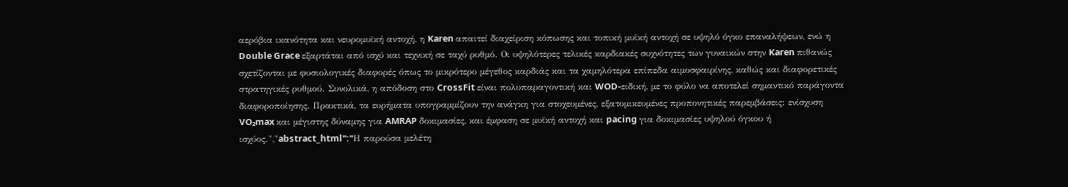αερόβια ικανότητα και νευρομυϊκή αντοχή, η Karen απαιτεί διαχείριση κόπωσης και τοπική μυϊκή αντοχή σε υψηλό όγκο επαναλήψεων, ενώ η Double Grace εξαρτάται από ισχύ και τεχνική σε ταχύ ρυθμό. Οι υψηλότερες τελικές καρδιακές συχνότητες των γυναικών στην Karen πιθανώς σχετίζονται με φυσιολογικές διαφορές όπως το μικρότερο μέγεθος καρδιάς και τα χαμηλότερα επίπεδα αιμοσφαιρίνης, καθώς και διαφορετικές στρατηγικές ρυθμού. Συνολικά, η απόδοση στο CrossFit είναι πολυπαραγοντική και WOD-ειδική, με το φύλο να αποτελεί σημαντικό παράγοντα διαφοροποίησης. Πρακτικά, τα ευρήματα υπογραμμίζουν την ανάγκη για στοχευμένες, εξατομικευμένες προπονητικές παρεμβάσεις: ενίσχυση VO₂max και μέγιστης δύναμης για AMRAP δοκιμασίες, και έμφαση σε μυϊκή αντοχή και pacing για δοκιμασίες υψηλού όγκου ή ισχύος.","abstract_html":"Η παρούσα μελέτη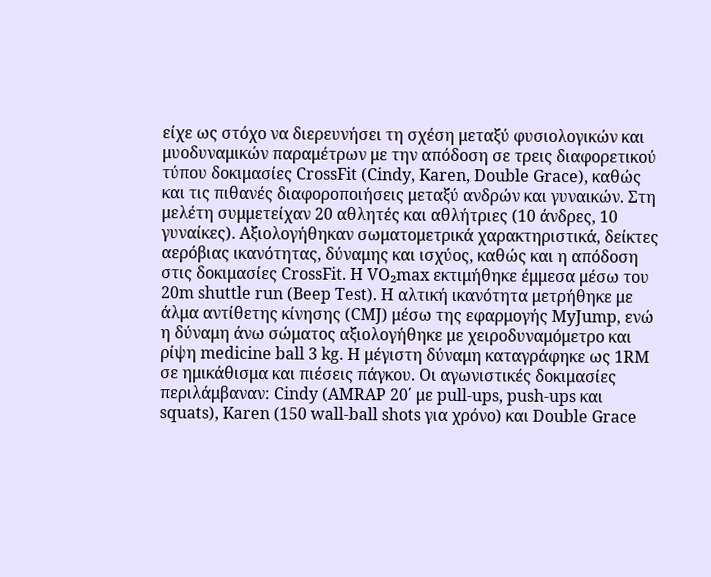είχε ως στόχο να διερευνήσει τη σχέση μεταξύ φυσιολογικών και μυοδυναμικών παραμέτρων με την απόδοση σε τρεις διαφορετικού τύπου δοκιμασίες CrossFit (Cindy, Karen, Double Grace), καθώς και τις πιθανές διαφοροποιήσεις μεταξύ ανδρών και γυναικών. Στη μελέτη συμμετείχαν 20 αθλητές και αθλήτριες (10 άνδρες, 10 γυναίκες). Αξιολογήθηκαν σωματομετρικά χαρακτηριστικά, δείκτες αερόβιας ικανότητας, δύναμης και ισχύος, καθώς και η απόδοση στις δοκιμασίες CrossFit. Η VO₂max εκτιμήθηκε έμμεσα μέσω του 20m shuttle run (Beep Test). Η αλτική ικανότητα μετρήθηκε με άλμα αντίθετης κίνησης (CMJ) μέσω της εφαρμογής MyJump, ενώ η δύναμη άνω σώματος αξιολογήθηκε με χειροδυναμόμετρο και ρίψη medicine ball 3 kg. Η μέγιστη δύναμη καταγράφηκε ως 1RM σε ημικάθισμα και πιέσεις πάγκου. Οι αγωνιστικές δοκιμασίες περιλάμβαναν: Cindy (AMRAP 20΄ με pull-ups, push-ups και squats), Karen (150 wall-ball shots για χρόνο) και Double Grace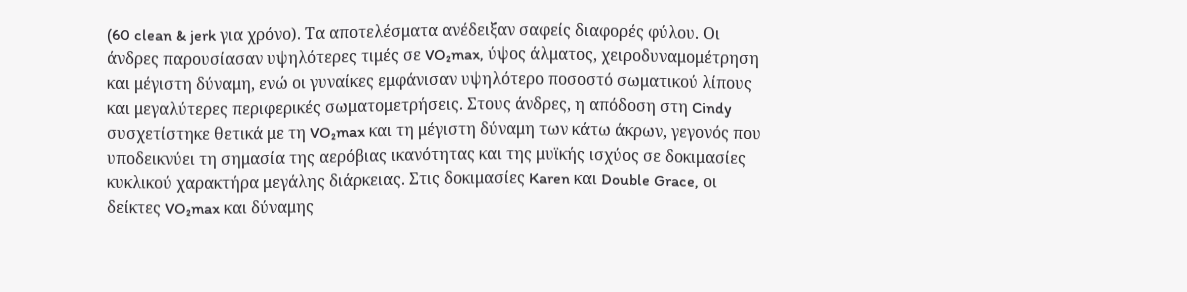(60 clean & jerk για χρόνο). Τα αποτελέσματα ανέδειξαν σαφείς διαφορές φύλου. Οι άνδρες παρουσίασαν υψηλότερες τιμές σε VO₂max, ύψος άλματος, χειροδυναμομέτρηση και μέγιστη δύναμη, ενώ οι γυναίκες εμφάνισαν υψηλότερο ποσοστό σωματικού λίπους και μεγαλύτερες περιφερικές σωματομετρήσεις. Στους άνδρες, η απόδοση στη Cindy συσχετίστηκε θετικά με τη VO₂max και τη μέγιστη δύναμη των κάτω άκρων, γεγονός που υποδεικνύει τη σημασία της αερόβιας ικανότητας και της μυϊκής ισχύος σε δοκιμασίες κυκλικού χαρακτήρα μεγάλης διάρκειας. Στις δοκιμασίες Karen και Double Grace, οι δείκτες VO₂max και δύναμης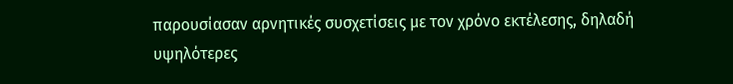παρουσίασαν αρνητικές συσχετίσεις με τον χρόνο εκτέλεσης, δηλαδή υψηλότερες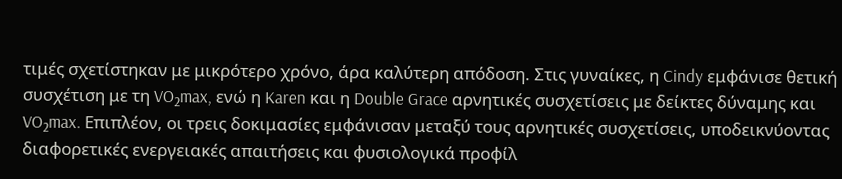τιμές σχετίστηκαν με μικρότερο χρόνο, άρα καλύτερη απόδοση. Στις γυναίκες, η Cindy εμφάνισε θετική συσχέτιση με τη VO₂max, ενώ η Karen και η Double Grace αρνητικές συσχετίσεις με δείκτες δύναμης και VO₂max. Επιπλέον, οι τρεις δοκιμασίες εμφάνισαν μεταξύ τους αρνητικές συσχετίσεις, υποδεικνύοντας διαφορετικές ενεργειακές απαιτήσεις και φυσιολογικά προφίλ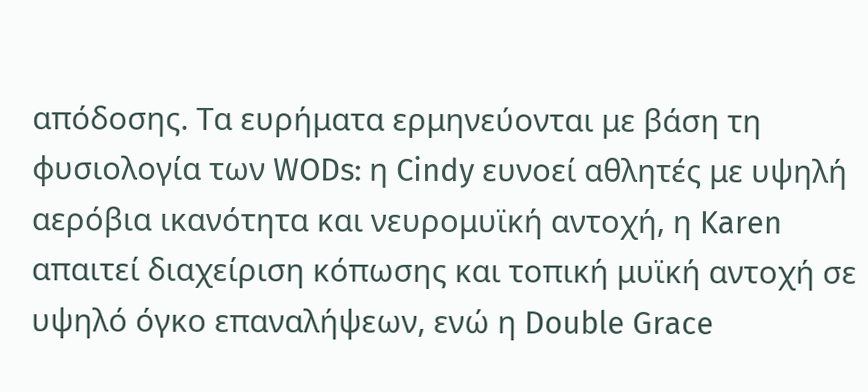απόδοσης. Τα ευρήματα ερμηνεύονται με βάση τη φυσιολογία των WODs: η Cindy ευνοεί αθλητές με υψηλή αερόβια ικανότητα και νευρομυϊκή αντοχή, η Karen απαιτεί διαχείριση κόπωσης και τοπική μυϊκή αντοχή σε υψηλό όγκο επαναλήψεων, ενώ η Double Grace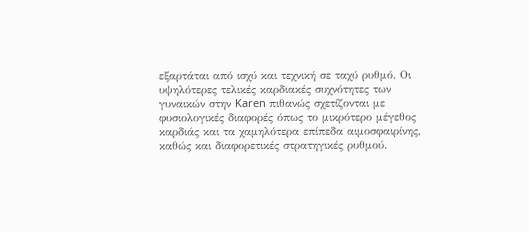εξαρτάται από ισχύ και τεχνική σε ταχύ ρυθμό. Οι υψηλότερες τελικές καρδιακές συχνότητες των γυναικών στην Karen πιθανώς σχετίζονται με φυσιολογικές διαφορές όπως το μικρότερο μέγεθος καρδιάς και τα χαμηλότερα επίπεδα αιμοσφαιρίνης, καθώς και διαφορετικές στρατηγικές ρυθμού.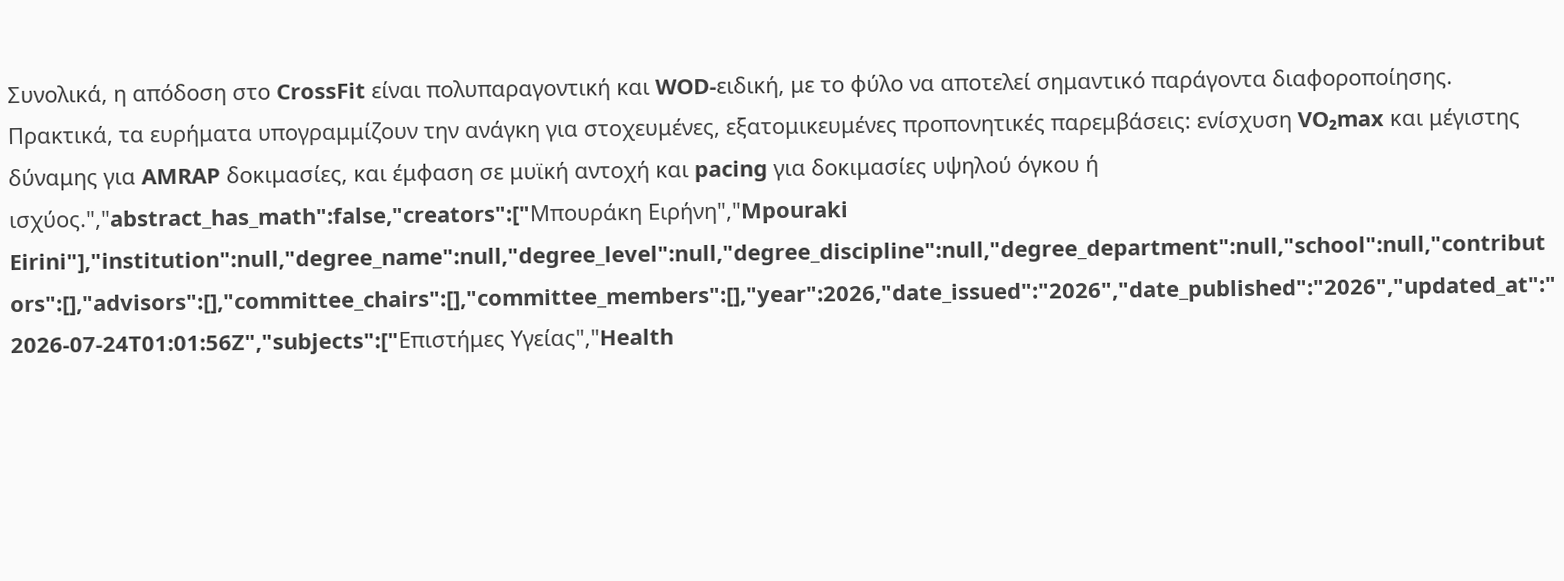Συνολικά, η απόδοση στο CrossFit είναι πολυπαραγοντική και WOD-ειδική, με το φύλο να αποτελεί σημαντικό παράγοντα διαφοροποίησης. Πρακτικά, τα ευρήματα υπογραμμίζουν την ανάγκη για στοχευμένες, εξατομικευμένες προπονητικές παρεμβάσεις: ενίσχυση VO₂max και μέγιστης δύναμης για AMRAP δοκιμασίες, και έμφαση σε μυϊκή αντοχή και pacing για δοκιμασίες υψηλού όγκου ή ισχύος.","abstract_has_math":false,"creators":["Μπουράκη Ειρήνη","Mpouraki Eirini"],"institution":null,"degree_name":null,"degree_level":null,"degree_discipline":null,"degree_department":null,"school":null,"contributors":[],"advisors":[],"committee_chairs":[],"committee_members":[],"year":2026,"date_issued":"2026","date_published":"2026","updated_at":"2026-07-24T01:01:56Z","subjects":["Επιστήμες Υγείας","Health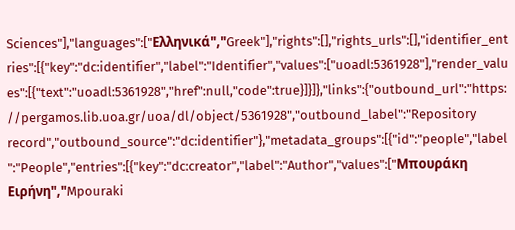Sciences"],"languages":["Ελληνικά","Greek"],"rights":[],"rights_urls":[],"identifier_entries":[{"key":"dc:identifier","label":"Identifier","values":["uoadl:5361928"],"render_values":[{"text":"uoadl:5361928","href":null,"code":true}]}]},"links":{"outbound_url":"https://pergamos.lib.uoa.gr/uoa/dl/object/5361928","outbound_label":"Repository record","outbound_source":"dc:identifier"},"metadata_groups":[{"id":"people","label":"People","entries":[{"key":"dc:creator","label":"Author","values":["Μπουράκη Ειρήνη","Mpouraki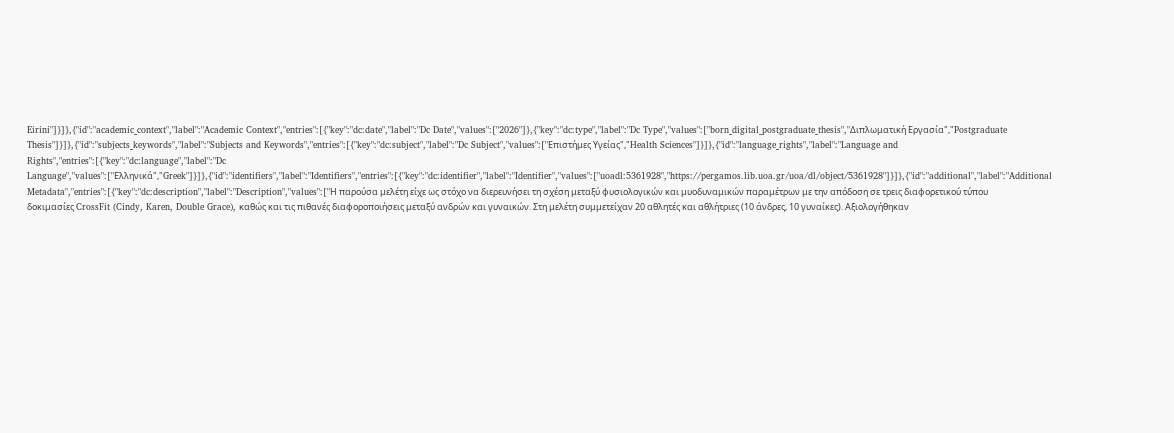Eirini"]}]},{"id":"academic_context","label":"Academic Context","entries":[{"key":"dc:date","label":"Dc Date","values":["2026"]},{"key":"dc:type","label":"Dc Type","values":["born_digital_postgraduate_thesis","Διπλωματική Εργασία","Postgraduate Thesis"]}]},{"id":"subjects_keywords","label":"Subjects and Keywords","entries":[{"key":"dc:subject","label":"Dc Subject","values":["Επιστήμες Υγείας","Health Sciences"]}]},{"id":"language_rights","label":"Language and Rights","entries":[{"key":"dc:language","label":"Dc Language","values":["Ελληνικά","Greek"]}]},{"id":"identifiers","label":"Identifiers","entries":[{"key":"dc:identifier","label":"Identifier","values":["uoadl:5361928","https://pergamos.lib.uoa.gr/uoa/dl/object/5361928"]}]},{"id":"additional","label":"Additional Metadata","entries":[{"key":"dc:description","label":"Description","values":["Η παρούσα μελέτη είχε ως στόχο να διερευνήσει τη σχέση μεταξύ φυσιολογικών και μυοδυναμικών παραμέτρων με την απόδοση σε τρεις διαφορετικού τύπου δοκιμασίες CrossFit (Cindy, Karen, Double Grace), καθώς και τις πιθανές διαφοροποιήσεις μεταξύ ανδρών και γυναικών. Στη μελέτη συμμετείχαν 20 αθλητές και αθλήτριες (10 άνδρες, 10 γυναίκες). Αξιολογήθηκαν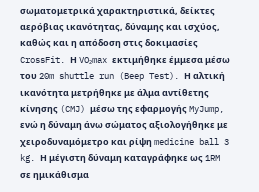σωματομετρικά χαρακτηριστικά, δείκτες αερόβιας ικανότητας, δύναμης και ισχύος, καθώς και η απόδοση στις δοκιμασίες CrossFit. Η VO₂max εκτιμήθηκε έμμεσα μέσω του 20m shuttle run (Beep Test). Η αλτική ικανότητα μετρήθηκε με άλμα αντίθετης κίνησης (CMJ) μέσω της εφαρμογής MyJump, ενώ η δύναμη άνω σώματος αξιολογήθηκε με χειροδυναμόμετρο και ρίψη medicine ball 3 kg. Η μέγιστη δύναμη καταγράφηκε ως 1RM σε ημικάθισμα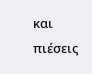και πιέσεις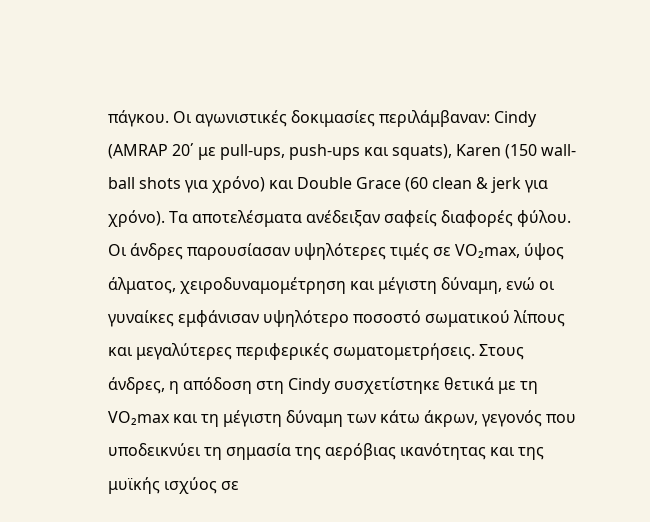πάγκου. Οι αγωνιστικές δοκιμασίες περιλάμβαναν: Cindy (AMRAP 20΄ με pull-ups, push-ups και squats), Karen (150 wall-ball shots για χρόνο) και Double Grace (60 clean & jerk για χρόνο). Τα αποτελέσματα ανέδειξαν σαφείς διαφορές φύλου. Οι άνδρες παρουσίασαν υψηλότερες τιμές σε VO₂max, ύψος άλματος, χειροδυναμομέτρηση και μέγιστη δύναμη, ενώ οι γυναίκες εμφάνισαν υψηλότερο ποσοστό σωματικού λίπους και μεγαλύτερες περιφερικές σωματομετρήσεις. Στους άνδρες, η απόδοση στη Cindy συσχετίστηκε θετικά με τη VO₂max και τη μέγιστη δύναμη των κάτω άκρων, γεγονός που υποδεικνύει τη σημασία της αερόβιας ικανότητας και της μυϊκής ισχύος σε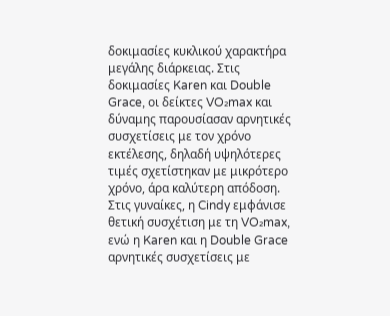δοκιμασίες κυκλικού χαρακτήρα μεγάλης διάρκειας. Στις δοκιμασίες Karen και Double Grace, οι δείκτες VO₂max και δύναμης παρουσίασαν αρνητικές συσχετίσεις με τον χρόνο εκτέλεσης, δηλαδή υψηλότερες τιμές σχετίστηκαν με μικρότερο χρόνο, άρα καλύτερη απόδοση. Στις γυναίκες, η Cindy εμφάνισε θετική συσχέτιση με τη VO₂max, ενώ η Karen και η Double Grace αρνητικές συσχετίσεις με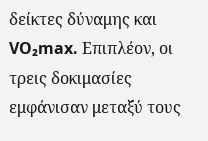δείκτες δύναμης και VO₂max. Επιπλέον, οι τρεις δοκιμασίες εμφάνισαν μεταξύ τους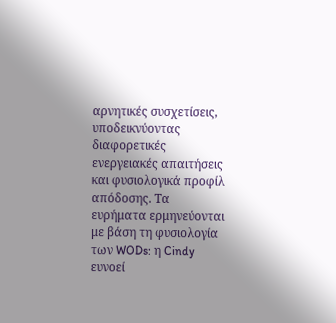αρνητικές συσχετίσεις, υποδεικνύοντας διαφορετικές ενεργειακές απαιτήσεις και φυσιολογικά προφίλ απόδοσης. Τα ευρήματα ερμηνεύονται με βάση τη φυσιολογία των WODs: η Cindy ευνοεί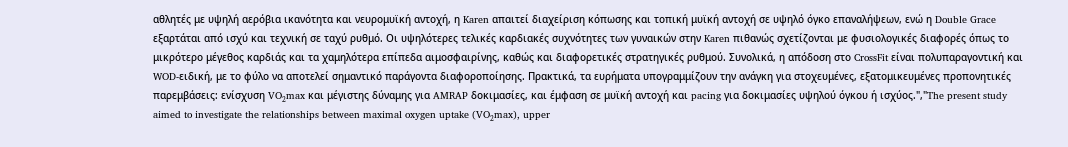αθλητές με υψηλή αερόβια ικανότητα και νευρομυϊκή αντοχή, η Karen απαιτεί διαχείριση κόπωσης και τοπική μυϊκή αντοχή σε υψηλό όγκο επαναλήψεων, ενώ η Double Grace εξαρτάται από ισχύ και τεχνική σε ταχύ ρυθμό. Οι υψηλότερες τελικές καρδιακές συχνότητες των γυναικών στην Karen πιθανώς σχετίζονται με φυσιολογικές διαφορές όπως το μικρότερο μέγεθος καρδιάς και τα χαμηλότερα επίπεδα αιμοσφαιρίνης, καθώς και διαφορετικές στρατηγικές ρυθμού. Συνολικά, η απόδοση στο CrossFit είναι πολυπαραγοντική και WOD-ειδική, με το φύλο να αποτελεί σημαντικό παράγοντα διαφοροποίησης. Πρακτικά, τα ευρήματα υπογραμμίζουν την ανάγκη για στοχευμένες, εξατομικευμένες προπονητικές παρεμβάσεις: ενίσχυση VO₂max και μέγιστης δύναμης για AMRAP δοκιμασίες, και έμφαση σε μυϊκή αντοχή και pacing για δοκιμασίες υψηλού όγκου ή ισχύος.","The present study aimed to investigate the relationships between maximal oxygen uptake (VO₂max), upper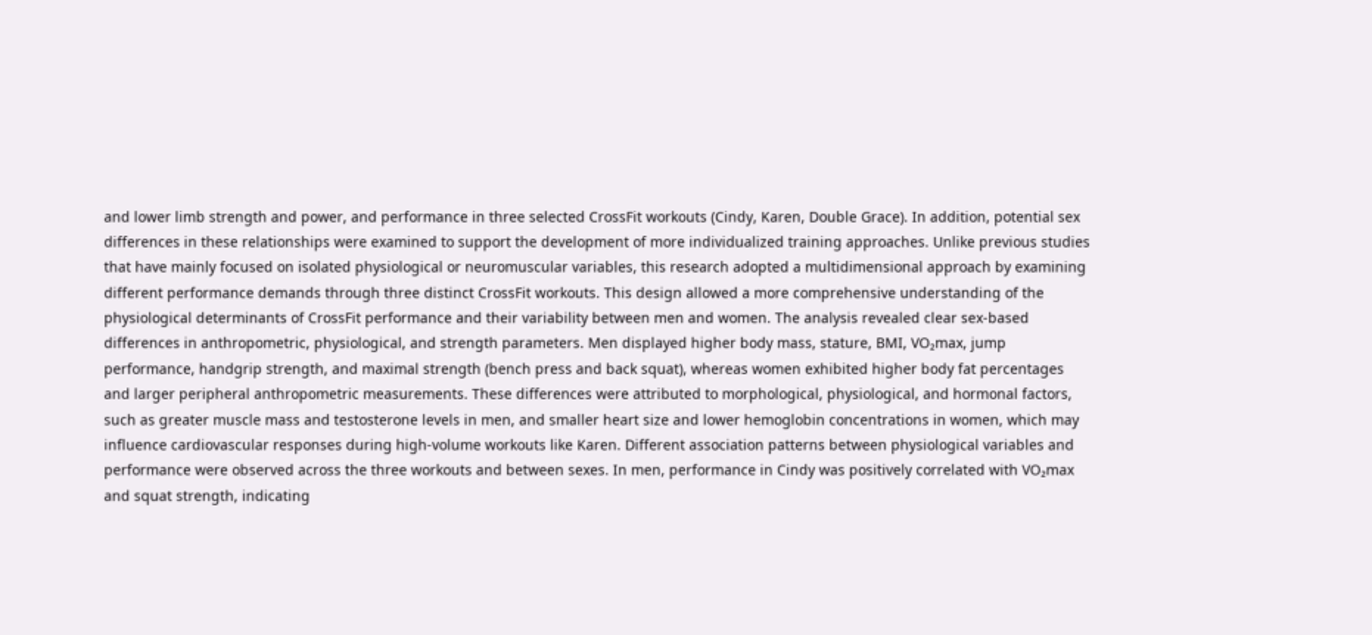and lower limb strength and power, and performance in three selected CrossFit workouts (Cindy, Karen, Double Grace). In addition, potential sex differences in these relationships were examined to support the development of more individualized training approaches. Unlike previous studies that have mainly focused on isolated physiological or neuromuscular variables, this research adopted a multidimensional approach by examining different performance demands through three distinct CrossFit workouts. This design allowed a more comprehensive understanding of the physiological determinants of CrossFit performance and their variability between men and women. The analysis revealed clear sex-based differences in anthropometric, physiological, and strength parameters. Men displayed higher body mass, stature, BMI, VO₂max, jump performance, handgrip strength, and maximal strength (bench press and back squat), whereas women exhibited higher body fat percentages and larger peripheral anthropometric measurements. These differences were attributed to morphological, physiological, and hormonal factors, such as greater muscle mass and testosterone levels in men, and smaller heart size and lower hemoglobin concentrations in women, which may influence cardiovascular responses during high-volume workouts like Karen. Different association patterns between physiological variables and performance were observed across the three workouts and between sexes. In men, performance in Cindy was positively correlated with VO₂max and squat strength, indicating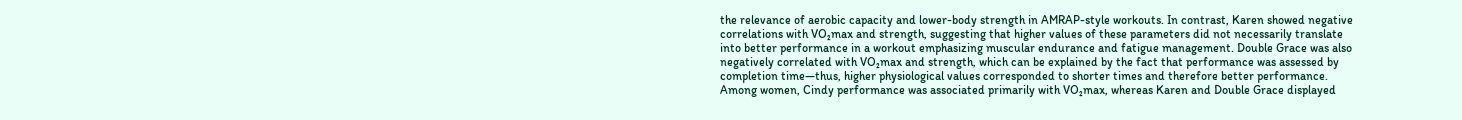the relevance of aerobic capacity and lower-body strength in AMRAP-style workouts. In contrast, Karen showed negative correlations with VO₂max and strength, suggesting that higher values of these parameters did not necessarily translate into better performance in a workout emphasizing muscular endurance and fatigue management. Double Grace was also negatively correlated with VO₂max and strength, which can be explained by the fact that performance was assessed by completion time—thus, higher physiological values corresponded to shorter times and therefore better performance. Among women, Cindy performance was associated primarily with VO₂max, whereas Karen and Double Grace displayed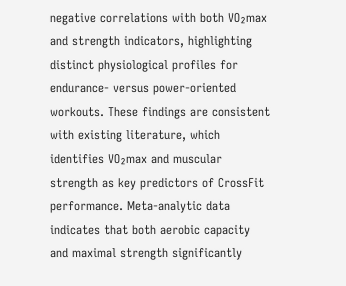negative correlations with both VO₂max and strength indicators, highlighting distinct physiological profiles for endurance- versus power-oriented workouts. These findings are consistent with existing literature, which identifies VO₂max and muscular strength as key predictors of CrossFit performance. Meta-analytic data indicates that both aerobic capacity and maximal strength significantly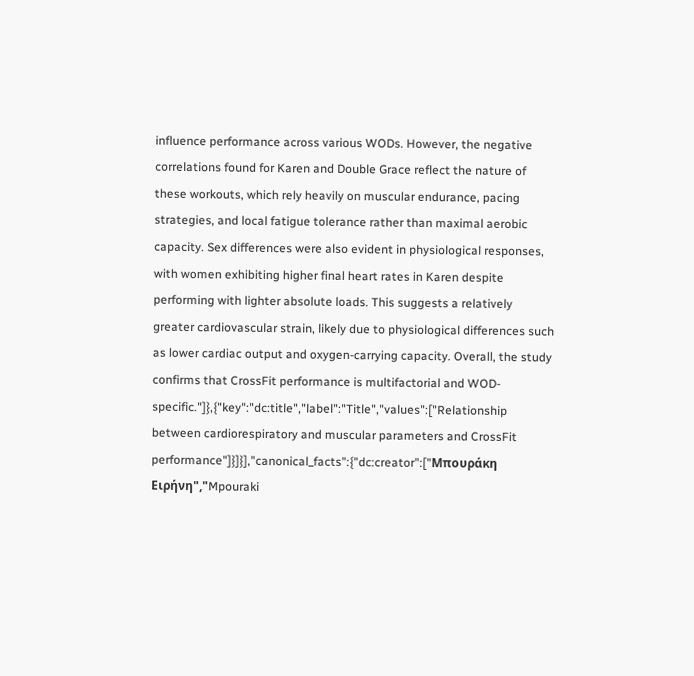influence performance across various WODs. However, the negative correlations found for Karen and Double Grace reflect the nature of these workouts, which rely heavily on muscular endurance, pacing strategies, and local fatigue tolerance rather than maximal aerobic capacity. Sex differences were also evident in physiological responses, with women exhibiting higher final heart rates in Karen despite performing with lighter absolute loads. This suggests a relatively greater cardiovascular strain, likely due to physiological differences such as lower cardiac output and oxygen-carrying capacity. Overall, the study confirms that CrossFit performance is multifactorial and WOD-specific."]},{"key":"dc:title","label":"Title","values":["Relationship between cardiorespiratory and muscular parameters and CrossFit performance"]}]}],"canonical_facts":{"dc:creator":["Μπουράκη Ειρήνη","Mpouraki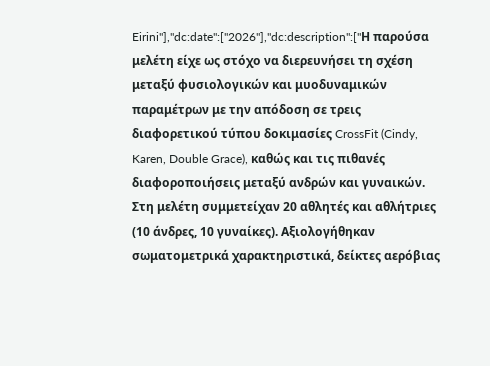Eirini"],"dc:date":["2026"],"dc:description":["Η παρούσα μελέτη είχε ως στόχο να διερευνήσει τη σχέση μεταξύ φυσιολογικών και μυοδυναμικών παραμέτρων με την απόδοση σε τρεις διαφορετικού τύπου δοκιμασίες CrossFit (Cindy, Karen, Double Grace), καθώς και τις πιθανές διαφοροποιήσεις μεταξύ ανδρών και γυναικών. Στη μελέτη συμμετείχαν 20 αθλητές και αθλήτριες (10 άνδρες, 10 γυναίκες). Αξιολογήθηκαν σωματομετρικά χαρακτηριστικά, δείκτες αερόβιας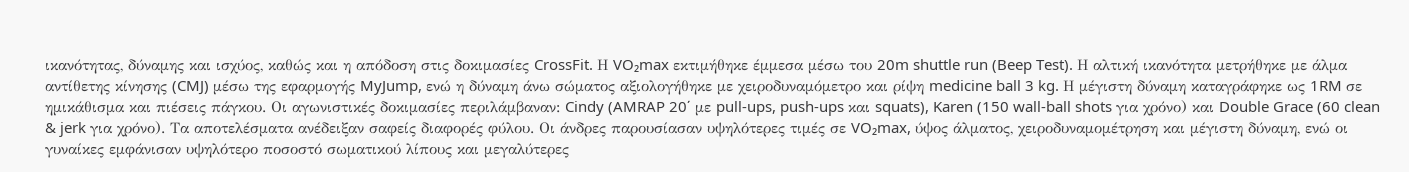ικανότητας, δύναμης και ισχύος, καθώς και η απόδοση στις δοκιμασίες CrossFit. Η VO₂max εκτιμήθηκε έμμεσα μέσω του 20m shuttle run (Beep Test). Η αλτική ικανότητα μετρήθηκε με άλμα αντίθετης κίνησης (CMJ) μέσω της εφαρμογής MyJump, ενώ η δύναμη άνω σώματος αξιολογήθηκε με χειροδυναμόμετρο και ρίψη medicine ball 3 kg. Η μέγιστη δύναμη καταγράφηκε ως 1RM σε ημικάθισμα και πιέσεις πάγκου. Οι αγωνιστικές δοκιμασίες περιλάμβαναν: Cindy (AMRAP 20΄ με pull-ups, push-ups και squats), Karen (150 wall-ball shots για χρόνο) και Double Grace (60 clean & jerk για χρόνο). Τα αποτελέσματα ανέδειξαν σαφείς διαφορές φύλου. Οι άνδρες παρουσίασαν υψηλότερες τιμές σε VO₂max, ύψος άλματος, χειροδυναμομέτρηση και μέγιστη δύναμη, ενώ οι γυναίκες εμφάνισαν υψηλότερο ποσοστό σωματικού λίπους και μεγαλύτερες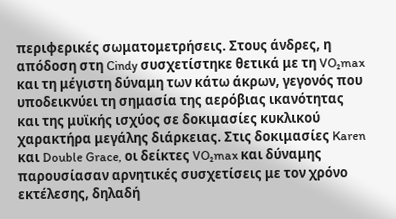περιφερικές σωματομετρήσεις. Στους άνδρες, η απόδοση στη Cindy συσχετίστηκε θετικά με τη VO₂max και τη μέγιστη δύναμη των κάτω άκρων, γεγονός που υποδεικνύει τη σημασία της αερόβιας ικανότητας και της μυϊκής ισχύος σε δοκιμασίες κυκλικού χαρακτήρα μεγάλης διάρκειας. Στις δοκιμασίες Karen και Double Grace, οι δείκτες VO₂max και δύναμης παρουσίασαν αρνητικές συσχετίσεις με τον χρόνο εκτέλεσης, δηλαδή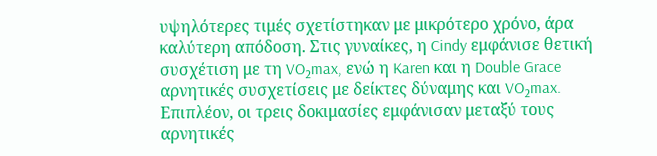υψηλότερες τιμές σχετίστηκαν με μικρότερο χρόνο, άρα καλύτερη απόδοση. Στις γυναίκες, η Cindy εμφάνισε θετική συσχέτιση με τη VO₂max, ενώ η Karen και η Double Grace αρνητικές συσχετίσεις με δείκτες δύναμης και VO₂max. Επιπλέον, οι τρεις δοκιμασίες εμφάνισαν μεταξύ τους αρνητικές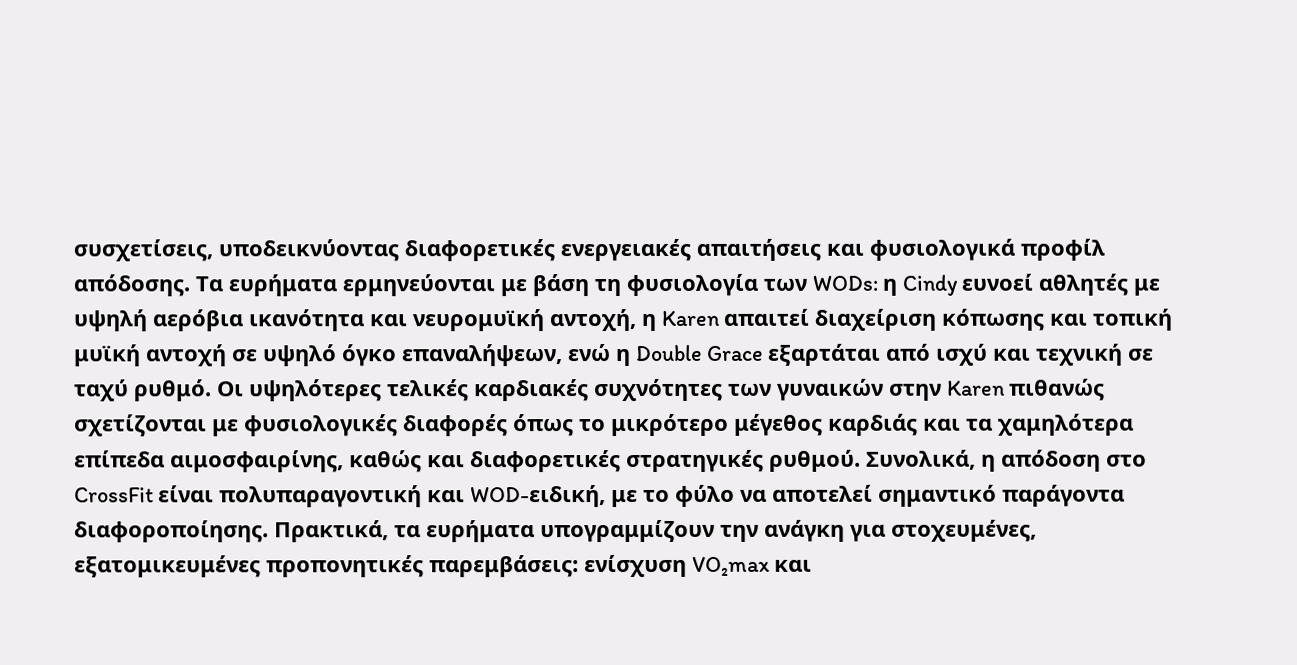συσχετίσεις, υποδεικνύοντας διαφορετικές ενεργειακές απαιτήσεις και φυσιολογικά προφίλ απόδοσης. Τα ευρήματα ερμηνεύονται με βάση τη φυσιολογία των WODs: η Cindy ευνοεί αθλητές με υψηλή αερόβια ικανότητα και νευρομυϊκή αντοχή, η Karen απαιτεί διαχείριση κόπωσης και τοπική μυϊκή αντοχή σε υψηλό όγκο επαναλήψεων, ενώ η Double Grace εξαρτάται από ισχύ και τεχνική σε ταχύ ρυθμό. Οι υψηλότερες τελικές καρδιακές συχνότητες των γυναικών στην Karen πιθανώς σχετίζονται με φυσιολογικές διαφορές όπως το μικρότερο μέγεθος καρδιάς και τα χαμηλότερα επίπεδα αιμοσφαιρίνης, καθώς και διαφορετικές στρατηγικές ρυθμού. Συνολικά, η απόδοση στο CrossFit είναι πολυπαραγοντική και WOD-ειδική, με το φύλο να αποτελεί σημαντικό παράγοντα διαφοροποίησης. Πρακτικά, τα ευρήματα υπογραμμίζουν την ανάγκη για στοχευμένες, εξατομικευμένες προπονητικές παρεμβάσεις: ενίσχυση VO₂max και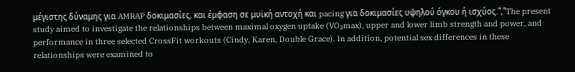μέγιστης δύναμης για AMRAP δοκιμασίες, και έμφαση σε μυϊκή αντοχή και pacing για δοκιμασίες υψηλού όγκου ή ισχύος.","The present study aimed to investigate the relationships between maximal oxygen uptake (VO₂max), upper and lower limb strength and power, and performance in three selected CrossFit workouts (Cindy, Karen, Double Grace). In addition, potential sex differences in these relationships were examined to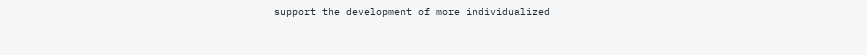support the development of more individualized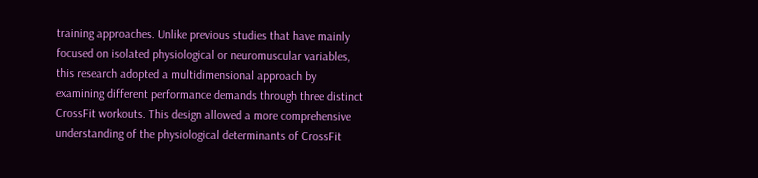training approaches. Unlike previous studies that have mainly focused on isolated physiological or neuromuscular variables, this research adopted a multidimensional approach by examining different performance demands through three distinct CrossFit workouts. This design allowed a more comprehensive understanding of the physiological determinants of CrossFit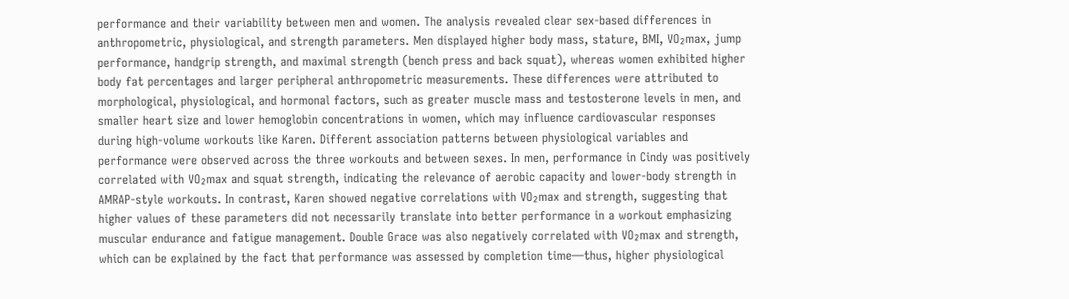performance and their variability between men and women. The analysis revealed clear sex-based differences in anthropometric, physiological, and strength parameters. Men displayed higher body mass, stature, BMI, VO₂max, jump performance, handgrip strength, and maximal strength (bench press and back squat), whereas women exhibited higher body fat percentages and larger peripheral anthropometric measurements. These differences were attributed to morphological, physiological, and hormonal factors, such as greater muscle mass and testosterone levels in men, and smaller heart size and lower hemoglobin concentrations in women, which may influence cardiovascular responses during high-volume workouts like Karen. Different association patterns between physiological variables and performance were observed across the three workouts and between sexes. In men, performance in Cindy was positively correlated with VO₂max and squat strength, indicating the relevance of aerobic capacity and lower-body strength in AMRAP-style workouts. In contrast, Karen showed negative correlations with VO₂max and strength, suggesting that higher values of these parameters did not necessarily translate into better performance in a workout emphasizing muscular endurance and fatigue management. Double Grace was also negatively correlated with VO₂max and strength, which can be explained by the fact that performance was assessed by completion time—thus, higher physiological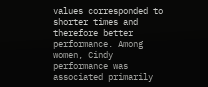values corresponded to shorter times and therefore better performance. Among women, Cindy performance was associated primarily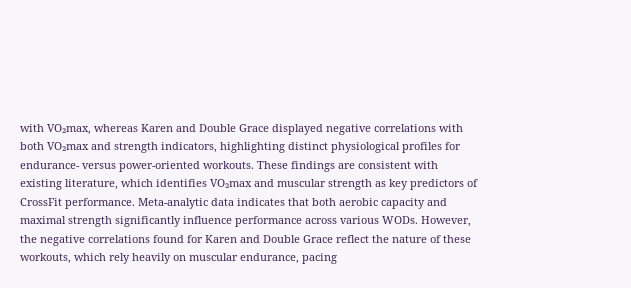with VO₂max, whereas Karen and Double Grace displayed negative correlations with both VO₂max and strength indicators, highlighting distinct physiological profiles for endurance- versus power-oriented workouts. These findings are consistent with existing literature, which identifies VO₂max and muscular strength as key predictors of CrossFit performance. Meta-analytic data indicates that both aerobic capacity and maximal strength significantly influence performance across various WODs. However, the negative correlations found for Karen and Double Grace reflect the nature of these workouts, which rely heavily on muscular endurance, pacing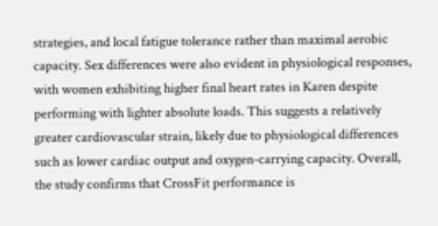strategies, and local fatigue tolerance rather than maximal aerobic capacity. Sex differences were also evident in physiological responses, with women exhibiting higher final heart rates in Karen despite performing with lighter absolute loads. This suggests a relatively greater cardiovascular strain, likely due to physiological differences such as lower cardiac output and oxygen-carrying capacity. Overall, the study confirms that CrossFit performance is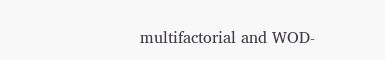multifactorial and WOD-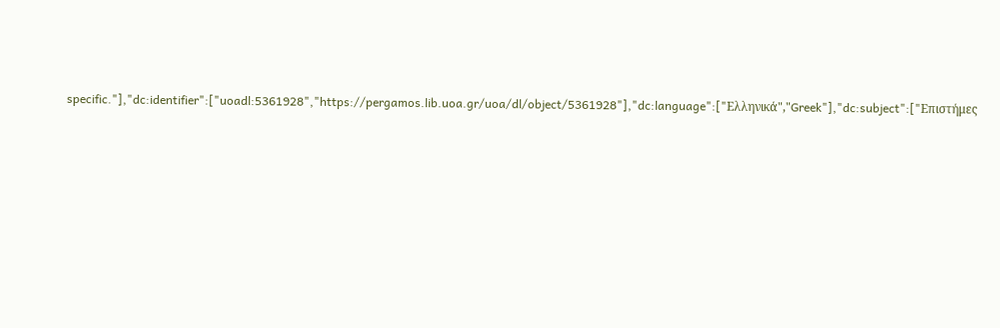specific."],"dc:identifier":["uoadl:5361928","https://pergamos.lib.uoa.gr/uoa/dl/object/5361928"],"dc:language":["Ελληνικά","Greek"],"dc:subject":["Επιστήμες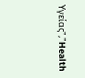Υγείας","Health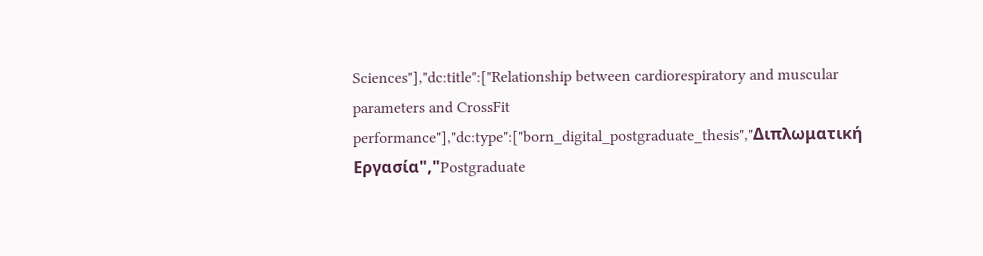Sciences"],"dc:title":["Relationship between cardiorespiratory and muscular parameters and CrossFit performance"],"dc:type":["born_digital_postgraduate_thesis","Διπλωματική Εργασία","Postgraduate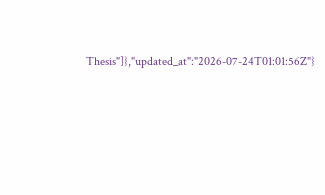Thesis"]},"updated_at":"2026-07-24T01:01:56Z"}